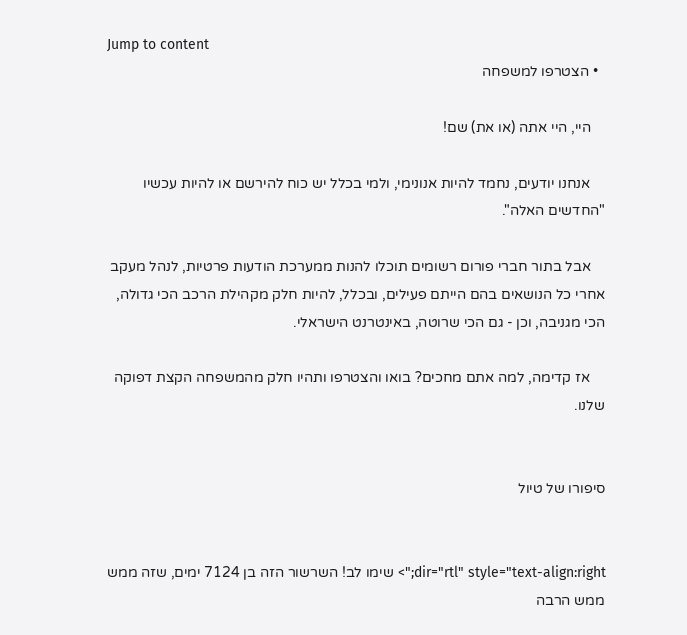Jump to content
  • הצטרפו למשפחה

    היי, היי אתה (או את) שם!

    אנחנו יודעים, נחמד להיות אנונימי, ולמי בכלל יש כוח להירשם או להיות עכשיו "החדשים האלה".

    אבל בתור חברי פורום רשומים תוכלו להנות ממערכת הודעות פרטיות, לנהל מעקב אחרי כל הנושאים בהם הייתם פעילים, ובכלל, להיות חלק מקהילת הרכב הכי גדולה, הכי מגניבה, וכן - גם הכי שרוטה, באינטרנט הישראלי.

    אז קדימה, למה אתם מחכים? בואו והצטרפו ותהיו חלק מהמשפחה הקצת דפוקה שלנו.


סיפורו של טיול


dir="rtl" style="text-align:right;"> שימו לב! השרשור הזה בן 7124 ימים, שזה ממש ממש הרבה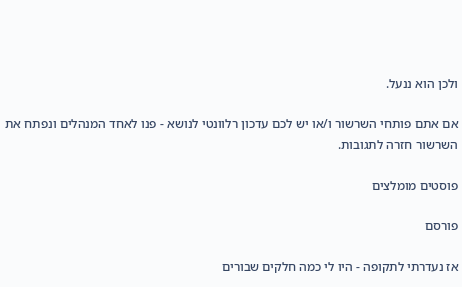ולכן הוא ננעל.

אם אתם פותחי השרשור ו/או יש לכם עדכון רלוונטי לנושא - פנו לאחד המנהלים ונפתח את השרשור חזרה לתגובות.

פוסטים מומלצים

פורסם

אז נעדרתי לתקופה - היו לי כמה חלקים שבורים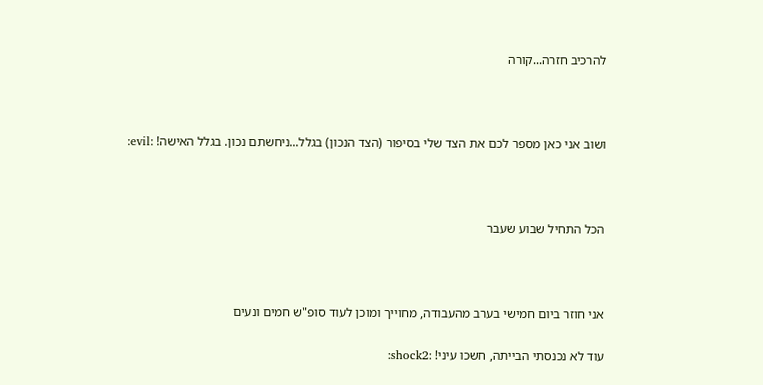להרכיב חזרה...קורה



ושוב אני כאן מספר לכם את הצד שלי בסיפור (הצד הנכון) בגלל...ניחשתם נכון. בגלל האישה! :evil:



הכל התחיל שבוע שעבר



אני חוזר ביום חמישי בערב מהעבודה, מחוייך ומוכן לעוד סופ"ש חמים ונעים

עוד לא נכנסתי הבייתה, חשכו עיני! :shock2: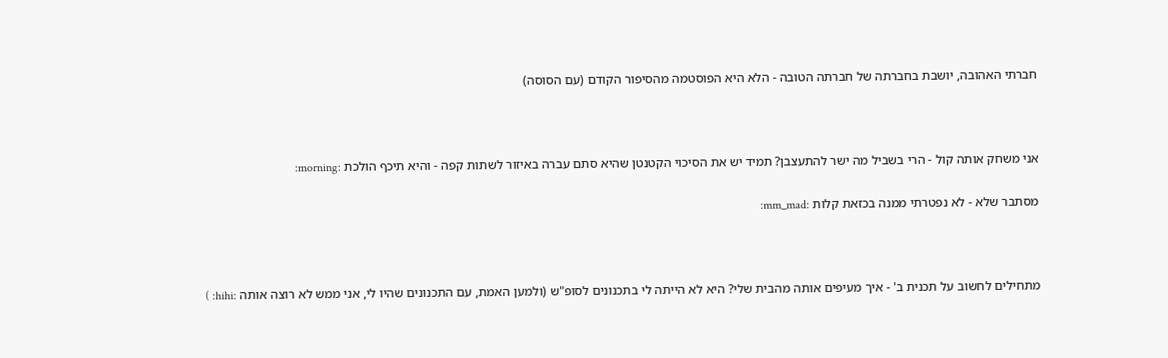חברתי האהובה, יושבת בחברתה של חברתה הטובה - הלא היא הפוסטמה מהסיפור הקודם (עם הסוסה)



אני משחק אותה קול - הרי בשביל מה ישר להתעצבן? תמיד יש את הסיכוי הקטנטן שהיא סתם עברה באיזור לשתות קפה - והיא תיכף הולכת :morning:

מסתבר שלא - לא נפטרתי ממנה בכזאת קלות :mm_mad:



מתחילים לחשוב על תכנית ב' - איך מעיפים אותה מהבית שלי? היא לא הייתה לי בתכנונים לסופ"ש (ולמען האמת, עם התכנונים שהיו לי, אני ממש לא רוצה אותה :hihi: )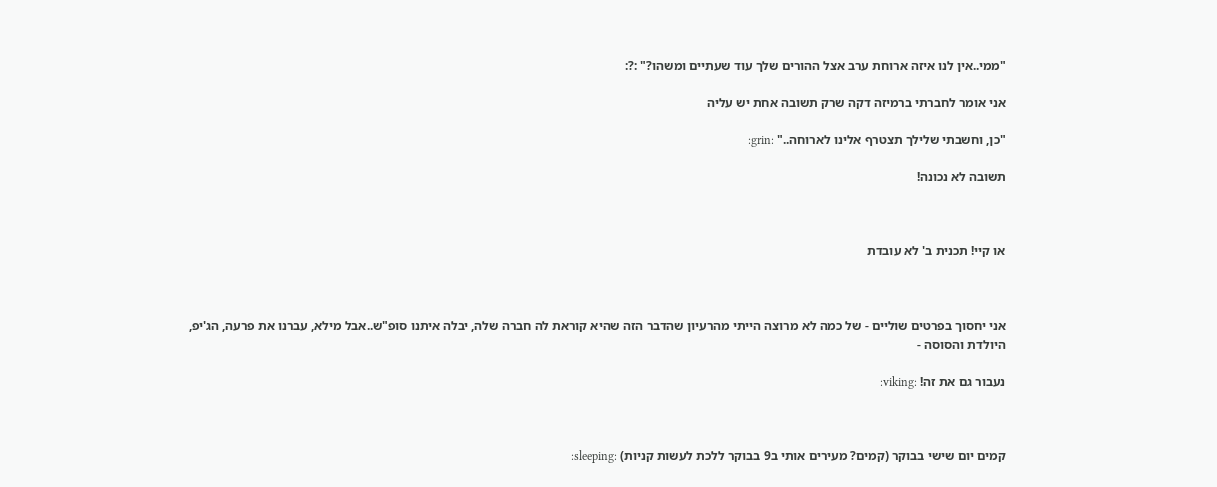"ממי..אין לנו איזה ארוחת ערב אצל ההורים שלך עוד שעתיים ומשהו?" :?:

אני אומר לחברתי ברמיזה דקה שרק תשובה אחת יש עליה

"כן, וחשבתי שלילך תצטרף אלינו לארוחה.." :grin:

תשובה לא נכונה!



או קיי! תכנית ב' לא עובדת



אני יחסוך בפרטים שוליים - של כמה לא מרוצה הייתי מהרעיון שהדבר הזה שהיא קוראת לה חברה שלה, יבלה איתנו סופ"ש..אבל מילא, עברנו את פרעה, הג'יפ, היולדת והסוסה -

נעבור גם את זה! :viking:



קמים יום שישי בבוקר (קמים? מעירים אותי ב9 בבוקר ללכת לעשות קניות) :sleeping: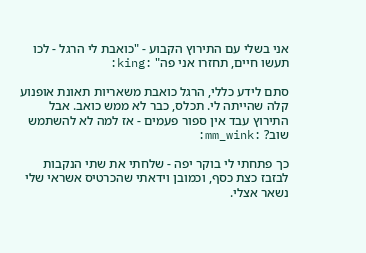אני בשלי עם התירוץ הקבוע - "כואבת לי הרגל - לכו תעשו חיים, תחזרו אני פה" :king:

סתם לידע כללי, הרגל כואבת משאריות תאונת אופנוע קלה שהייתה לי. תכלס, כבר לא ממש כואב. אבל התירוץ עבד אין ספור פעמים - אז למה לא להשתמש שוב? :mm_wink:

כך פתחתי לי בוקר יפה - שלחתי את שתי הנקבות לבזבז כצת כסף, וכמובן וידאתי שהכרטיס אשראי שלי נשאר אצלי.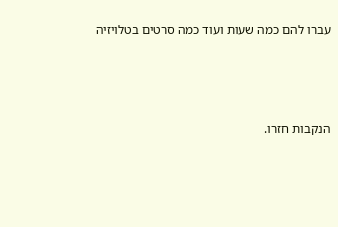עברו להם כמה שעות ועוד כמה סרטים בטלויזיה



הנקבות חזרו.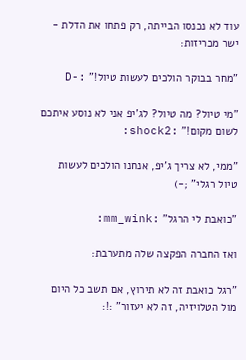עוד לא נכנסו הבייתה, רק פתחו את הדלת - ישר מכריזות:

"מחר בבוקר הולכים לעשות טיול!" :-D

"מי טיול? מה טיול? לג'יפ אני לא נוסע איתכם לשום מקום!" :shock2:

"ממי, לא צריך ג'יפ, אנחנו הולכים לעשות טיול רגלי" ;-)

"כואבת לי הרגל" :mm_wink:

ואז החברה הפקצה שלה מתערבת:

"רגל כואבת זה לא תירוץ, אם תשב כל היום מול הטלויזיה, זה לא יעזור" :!: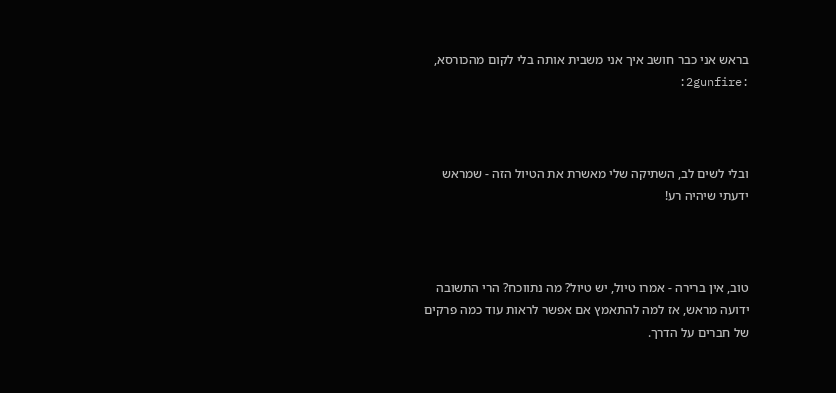בראש אני כבר חושב איך אני משבית אותה בלי לקום מהכורסא, :2gunfire:



ובלי לשים לב, השתיקה שלי מאשרת את הטיול הזה - שמראש ידעתי שיהיה רע!



טוב, אין ברירה - אמרו טיול, יש טיול? מה נתווכח? הרי התשובה ידועה מראש, אז למה להתאמץ אם אפשר לראות עוד כמה פרקים של חברים על הדרך.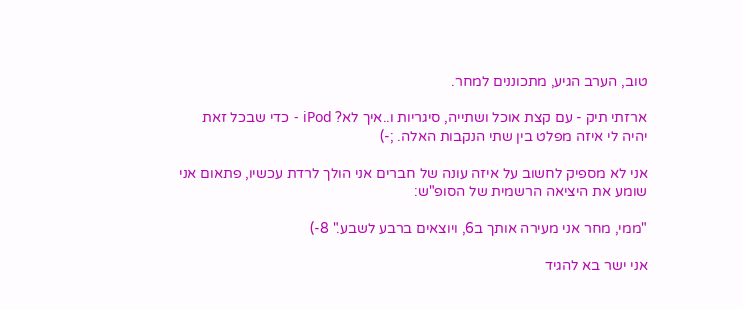טוב, הערב הגיע, מתכוננים למחר.

ארזתי תיק - עם קצת אוכל ושתייה, סיגריות ו..איך לא? iPod - כדי שבכל זאת יהיה לי איזה מפלט בין שתי הנקבות האלה. ;-)

אני לא מספיק לחשוב על איזה עונה של חברים אני הולך לרדת עכשיו, פתאום אני שומע את היציאה הרשמית של הסופ"ש:

"ממי, מחר אני מעירה אותך ב6, ויוצאים ברבע לשבע." 8-)

אני ישר בא להגיד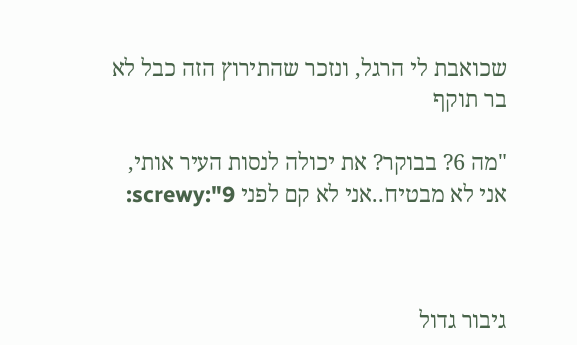שכואבת לי הרגל, ונזכר שהתירוץ הזה כבל לא בר תוקף

"מה 6? בבוקר? את יכולה לנסות העיר אותי, אני לא מבטיח..אני לא קם לפני 9":screwy:



גיבור גדול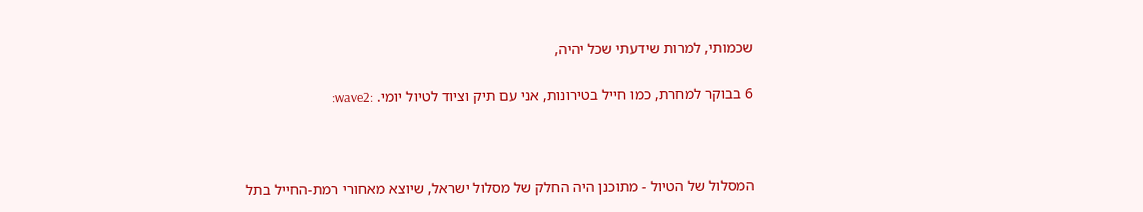שכמותי, למרות שידעתי שכל יהיה,

6 בבוקר למחרת, כמו חייל בטירונות, אני עם תיק וציוד לטיול יומי. :wave2:



המסלול של הטיול - מתוכנן היה החלק של מסלול ישראל, שיוצא מאחורי רמת-החייל בתל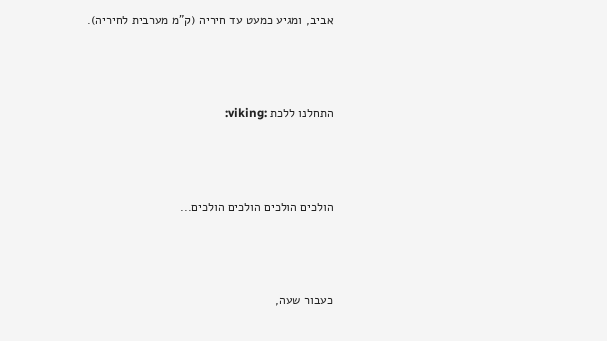אביב, ומגיע כמעט עד חיריה (ק"מ מערבית לחיריה).



התחלנו ללכת :viking:



הולכים הולכים הולכים הולכים...



כעבור שעה,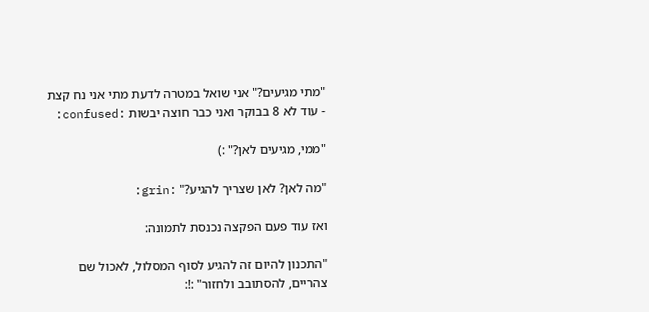"מתי מגיעים?" אני שואל במטרה לדעת מתי אני נח קצת - עוד לא 8 בבוקר ואני כבר חוצה יבשות :confused:

"ממי, מגיעים לאן?" :)

"מה לאן? לאן שצריך להגיע?" :grin:

ואז עוד פעם הפקצה נכנסת לתמונה:

"התכנון להיום זה להגיע לסוף המסלול, לאכול שם צהריים, להסתובב ולחזור" :!: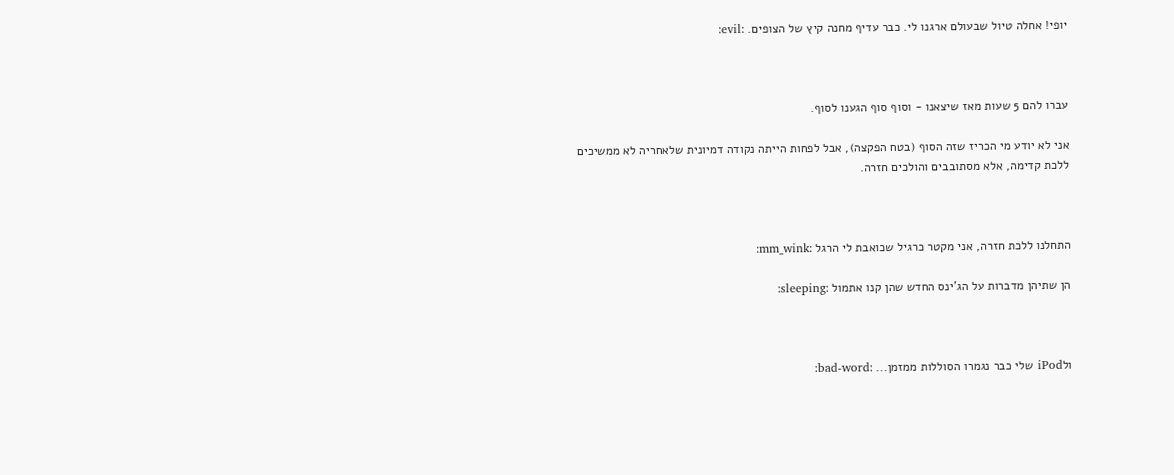יופי! אחלה טיול שבעולם ארגנו לי. כבר עדיף מחנה קיץ של הצופים. :evil:



עברו להם 5 שעות מאז שיצאנו - וסוף סוף הגענו לסוף.

אני לא יודע מי הכריז שזה הסוף (בטח הפקצה), אבל לפחות הייתה נקודה דמיונית שלאחריה לא ממשיכים ללכת קדימה, אלא מסתובבים והולכים חזרה.



התחלנו ללכת חזרה, אני מקטר כרגיל שכואבת לי הרגל :mm_wink:

הן שתיהן מדברות על הג'ינס החדש שהן קנו אתמול :sleeping:



ולiPod שלי כבר נגמרו הסוללות ממזמן... :bad-word: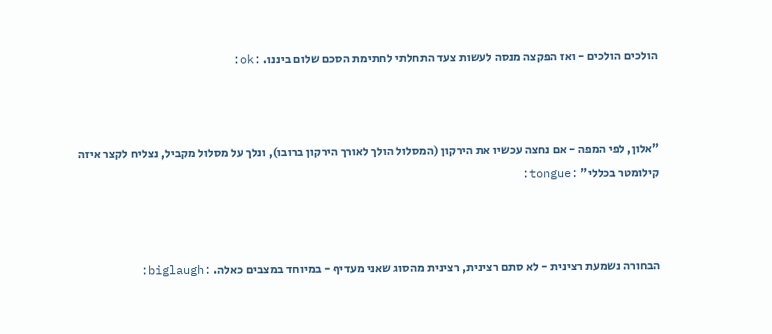הולכים הולכים - ואז הפקצה מנסה לעשות צעד התחלתי לחתימת הסכם שלום ביננו. :ok:



"אלון, לפי המפה - אם נחצה עכשיו את הירקון (המסלול הולך לאורך הירקון ברובו), ונלך על מסלול מקביל, נצליח לקצר איזה קילומטר בכללי" :tongue:



הבחורה נשמעת רצינית - לא סתם רצינית, רצינית מהסוג שאני מעדיף - במיוחד במצבים כאלה. :biglaugh: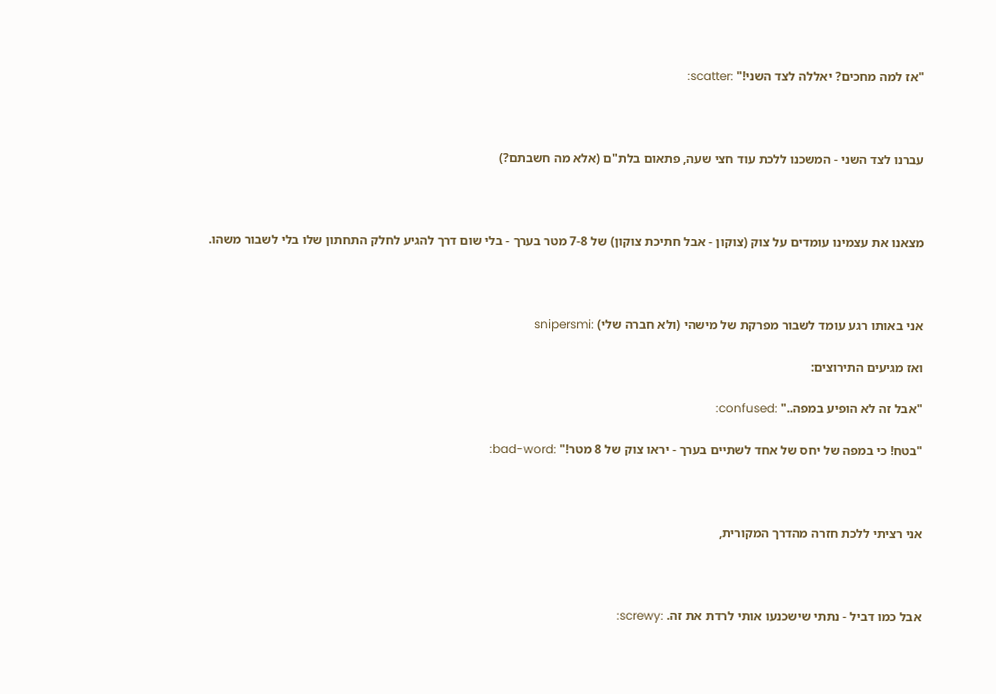"אז למה מחכים? יאללה לצד השני!" :scatter:



עברנו לצד השני - המשכנו ללכת עוד חצי שעה, פתאום בלת"ם (אלא מה חשבתם?)



מצאנו את עצמינו עומדים על צוק (צוקון - אבל חתיכת צוקון) של 7-8 מטר בערך - בלי שום דרך להגיע לחלק התחתון שלו בלי לשבור משהו.



אני באותו רגע עומד לשבור מפרקת של מישהי (ולא חברה שלי) :snipersmi

ואז מגיעים התירוצים:

"אבל זה לא הופיע במפה.." :confused:

"בטח! כי במפה של יחס של אחד לשתיים בערך - יראו צוק של 8 מטר!" :bad-word:



אני רציתי ללכת חזרה מהדרך המקורית,



אבל כמו דביל - נתתי שישכנעו אותי לרדת את זה. :screwy: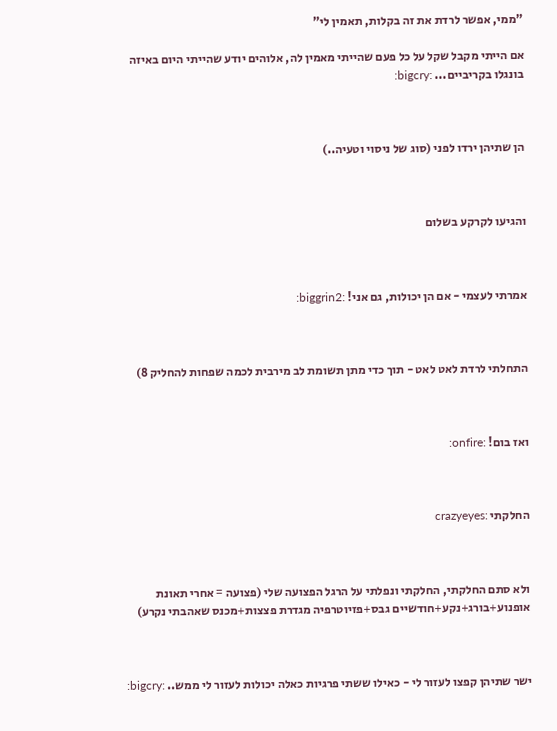"ממי, אפשר לרדת את זה בקלות, תאמין לי"

אם הייתי מקבל שקל על כל פעם שהייתי מאמין לה, אלוהים יודע שהייתי היום באיזה בונגלו בקריביים... :bigcry:



הן שתיהן ירדו לפני (סוג של ניסוי וטעיה..)



והגיעו לקרקע בשלום



אמרתי לעצמי - אם הן יכולות, גם אני! :biggrin2:



התחלתי לרדת לאט לאט - תוך כדי מתן תשומת לב מירבית לכמה שפחות להחליק 8)



ואז בום! :onfire:



החלקתי :crazyeyes



ולא סתם החלקתי, החלקתי ונפלתי על הרגל הפצועה שלי (פצועה = אחרי תאונת אופנוע+בורג+נקע+חודשיים גבס+פזיוטרפיה מגדרת פצצות+מכנס שאהבתי נקרע)



ישר שתיהן קפצו לעזור לי - כאילו ששתי פרגיות כאלה יכולות לעזור לי ממש.. :bigcry: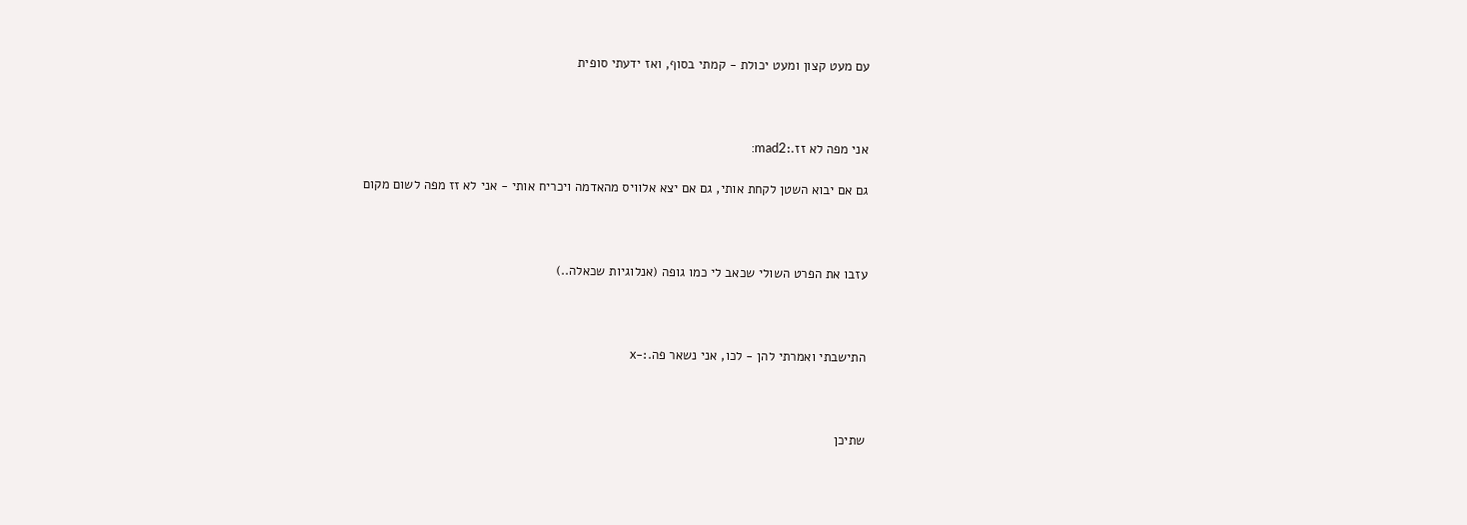עם מעט קצון ומעט יכולת - קמתי בסוף, ואז ידעתי סופית



אני מפה לא זז.:mad2:

גם אם יבוא השטן לקחת אותי, גם אם יצא אלוויס מהאדמה ויכריח אותי - אני לא זז מפה לשום מקום



עזבו את הפרט השולי שכאב לי כמו גופה (אנלוגיות שכאלה..)



התישבתי ואמרתי להן - לכו, אני נשאר פה.:-x



שתיכן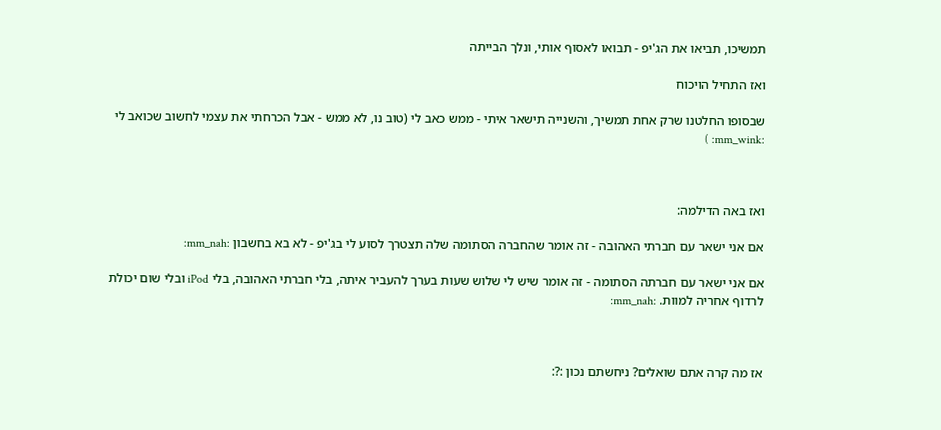תמשיכו, תביאו את הג'יפ - תבואו לאסוף אותי, ונלך הבייתה

ואז התחיל הויכוח

שבסופו החלטנו שרק אחת תמשיך, והשנייה תישאר איתי - ממש כאב לי (טוב נו, לא ממש - אבל הכרחתי את עצמי לחשוב שכואב לי :mm_wink: )



ואז באה הדילמה:

אם אני ישאר עם חברתי האהובה - זה אומר שהחברה הסתומה שלה תצטרך לסוע לי בג'יפ - לא בא בחשבון :mm_nah:

אם אני ישאר עם חברתה הסתומה - זה אומר שיש לי שלוש שעות בערך להעביר איתה, בלי חברתי האהובה, בלי iPod ובלי שום יכולת לרדוף אחריה למוות. :mm_nah:



אז מה קרה אתם שואלים? ניחשתם נכון :?: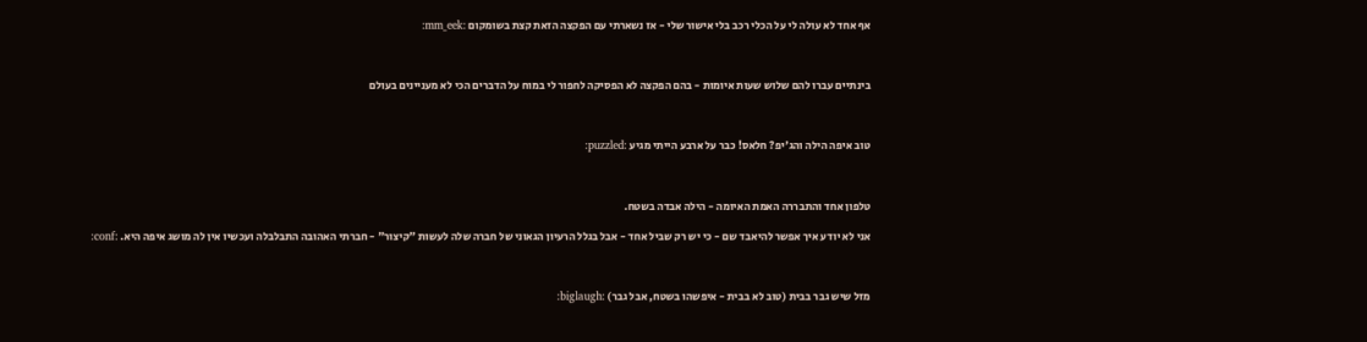אף אחד לא עולה לי על הכלי רכב בלי אישור שלי - אז נשארתי עם הפקצה הזאת קצת בשומקום :mm_eek:



בינתיים עברו להם שלוש שעות איומות - בהם הפקצה לא הפסיקה לחפור לי במוח על הדברים הכי לא מעניינים בעולם



טוב איפה הילה והג'יפ? חלאס! כבר על ארבע הייתי מגיע :puzzled:



טלפון אחד והתבררה האמת האיומה - הילה אבדה בשטח.

אני לא יודע איך אפשר להיאבד שם - כי יש רק שביל אחד - אבל בגלל הרעיון הגאוני של חברה שלה לעשות "קיצור" - חברתי האהובה התבלבלה ועכשיו אין לה מושג איפה היא. :conf:



מזל שיש גבר בבית (טוב לא בבית - איפשהו בשטח, אבל גבר) :biglaugh: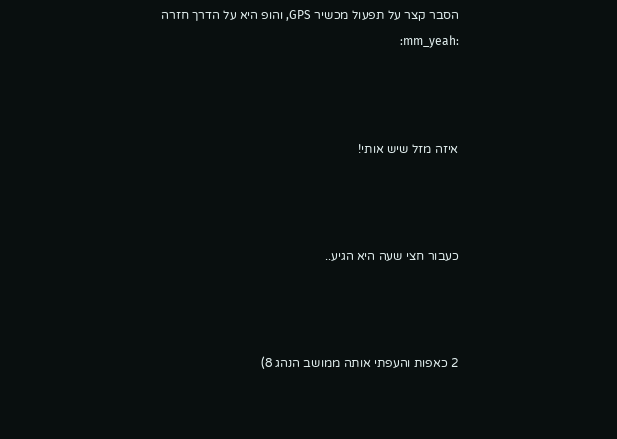הסבר קצר על תפעול מכשיר GPS, והופ היא על הדרך חזרה :mm_yeah:



איזה מזל שיש אותי!



כעבור חצי שעה היא הגיע..



2 כאפות והעפתי אותה ממושב הנהג 8)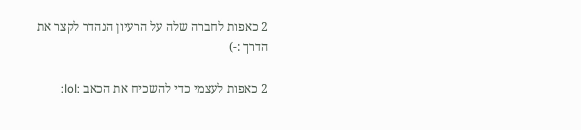2 כאפות לחברה שלה על הרעיון הנהדר לקצר את הדרך :-)

2 כאפות לעצמי כדי להשכיח את הכאב :lol: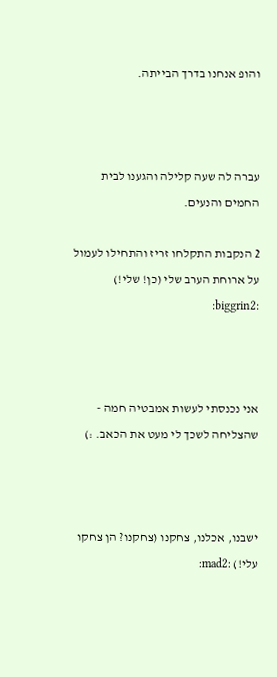והופ אנחנו בדרך הבייתה.



עברה לה שעה קלילה והגענו לבית החמים והנעים.

2 הנקבות התקלחו זריז והתחילו לעמול על ארוחת הערב שלי (כן! שלי!) :biggrin2:



אני נכנסתי לעשות אמבטיה חמה - שהצליחה לשכך לי מעט את הכאב. :)



ישבנו, אכלנו, צחקנו (צחקנו? הן צחקו עלי!) :mad2: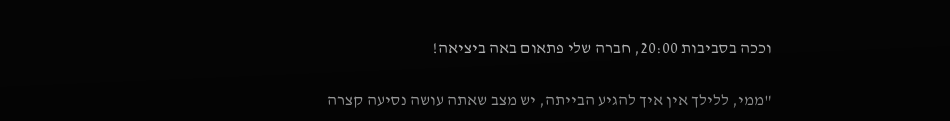וככה בסביבות 20:00, חברה שלי פתאום באה ביציאה!

"ממי, ללילך אין איך להגיע הבייתה, יש מצב שאתה עושה נסיעה קצרה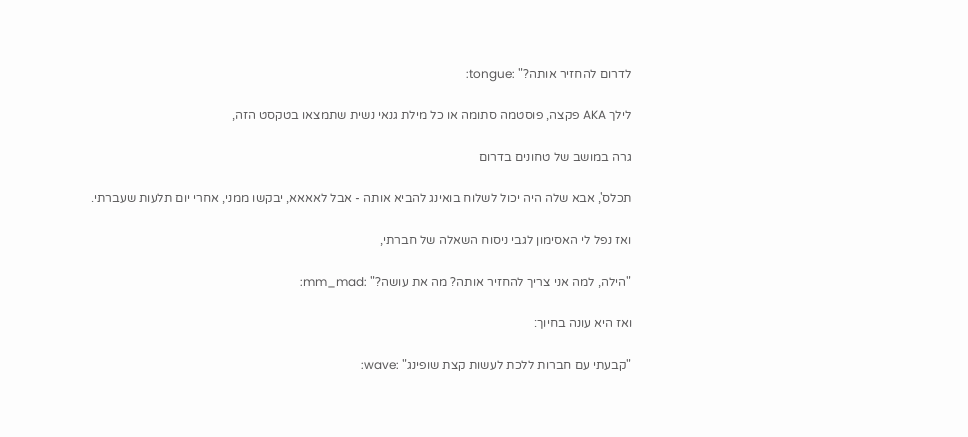לדרום להחזיר אותה?" :tongue:

לילך AKA פקצה, פוסטמה סתומה או כל מילת גנאי נשית שתמצאו בטקסט הזה,

גרה במושב של טחונים בדרום

תכלס', אבא שלה היה יכול לשלוח בואינג להביא אותה - אבל לאאאא, יבקשו ממני, אחרי יום תלעות שעברתי.

ואז נפל לי האסימון לגבי ניסוח השאלה של חברתי,

"הילה, למה אני צריך להחזיר אותה? מה את עושה?" :mm_mad:

ואז היא עונה בחיוך:

"קבעתי עם חברות ללכת לעשות קצת שופינג" :wave: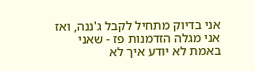אני בדיוק מתחיל לקבל ג'ננה, ואז אני מגלה הזדמנות פז - שאני באמת לא יודע איך לא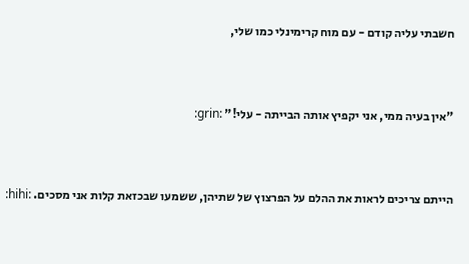חשבתי עליה קודם - עם מוח קרימינלי כמו שלי,



"אין בעיה ממי, אני יקפיץ אותה הבייתה - עלי!" :grin:



הייתם צריכים לראות את ההלם על הפרצוץ של שתיהן, ששמעו שבכזאת קלות אני מסכים. :hihi: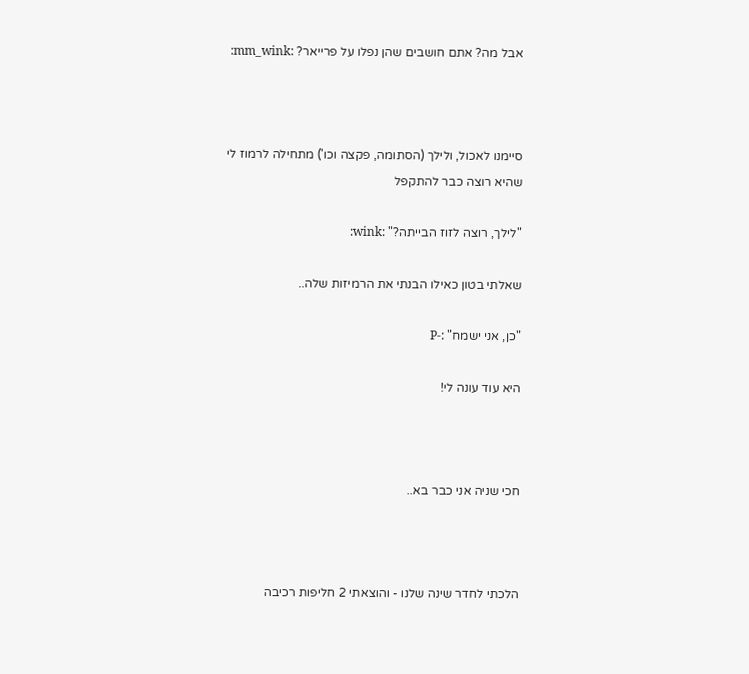אבל מה? אתם חושבים שהן נפלו על פרייאר? :mm_wink:



סיימנו לאכול, ולילך (הסתומה, פקצה וכו') מתחילה לרמוז לי שהיא רוצה כבר להתקפל

"לילך, רוצה לזוז הבייתה?" :wink:

שאלתי בטון כאילו הבנתי את הרמיזות שלה..

"כן, אני ישמח" :-P

היא עוד עונה לי!



חכי שניה אני כבר בא..



הלכתי לחדר שינה שלנו - והוצאתי 2 חליפות רכיבה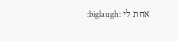אחת לי :biglaugh: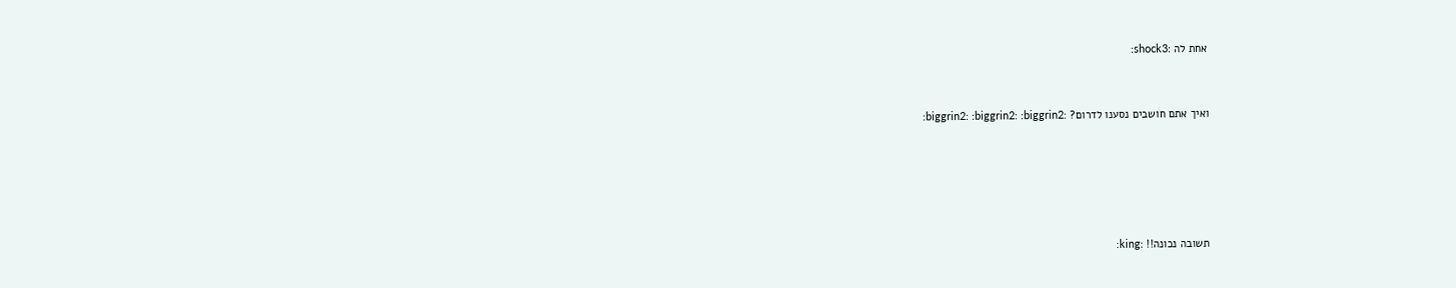אחת לה :shock3:



ואיך אתם חושבים נסענו לדרום? :biggrin2: :biggrin2: :biggrin2:







תשובה נכונה!! :king: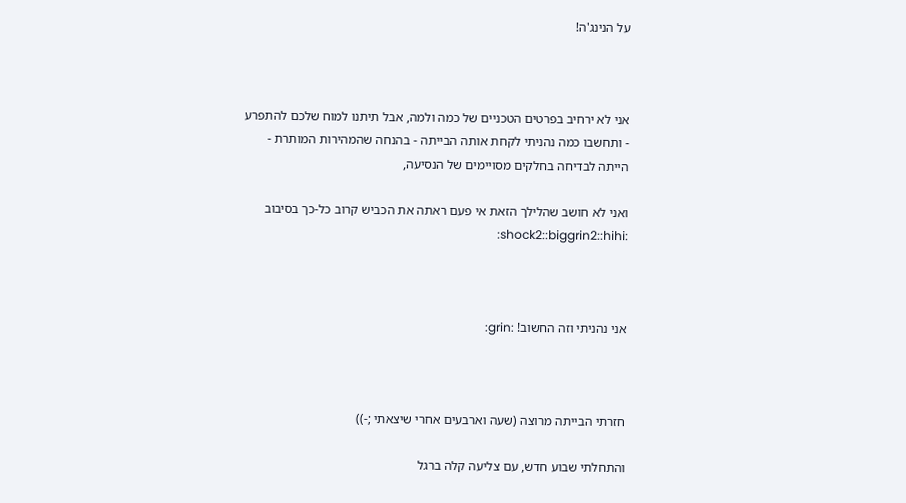על הנינג'ה!



אני לא ירחיב בפרטים הטכניים של כמה ולמה, אבל תיתנו למוח שלכם להתפרע - ותחשבו כמה נהניתי לקחת אותה הבייתה - בהנחה שהמהירות המותרת - הייתה לבדיחה בחלקים מסויימים של הנסיעה,

ואני לא חושב שהלילך הזאת אי פעם ראתה את הכביש קרוב כל-כך בסיבוב :shock2::biggrin2::hihi:



אני נהניתי וזה החשוב! :grin:



חזרתי הבייתה מרוצה (שעה וארבעים אחרי שיצאתי ;-))

והתחלתי שבוע חדש, עם צליעה קלה ברגל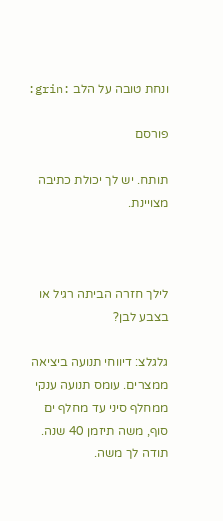ונחת טובה על הלב :grin:

פורסם

תותח. יש לך יכולת כתיבה מצויינת.



לילך חזרה הביתה רגיל או בצבע לבן?

גלגלצ: דיווחי תנועה ביציאה ממצרים. עומס תנועה ענקי ממחלף סיני עד מחלף ים סוף, משה תיזמן 40 שנה. תודה לך משה.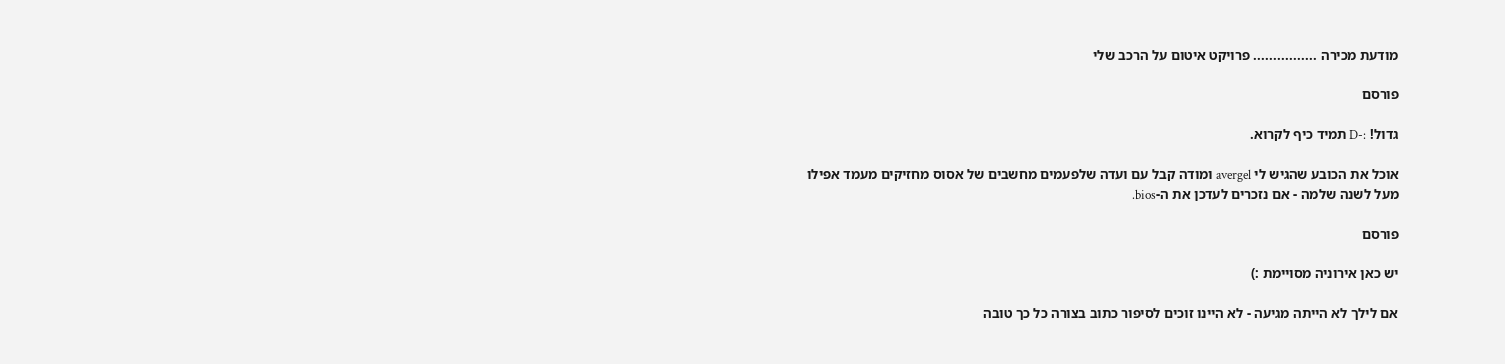מודעת מכירה ................ פרויקט איטום על הרכב שלי

פורסם

גדול! :-D תמיד כיף לקרוא.

אוכל את הכובע שהגיש לי avergel ומודה קבל עם ועדה שלפעמים מחשבים של אסוס מחזיקים מעמד אפילו מעל לשנה שלמה - אם נזכרים לעדכן את ה-bios.

פורסם

יש כאן אירוניה מסויימת :)

אם לילך לא הייתה מגיעה - לא היינו זוכים לסיפור כתוב בצורה כל כך טובה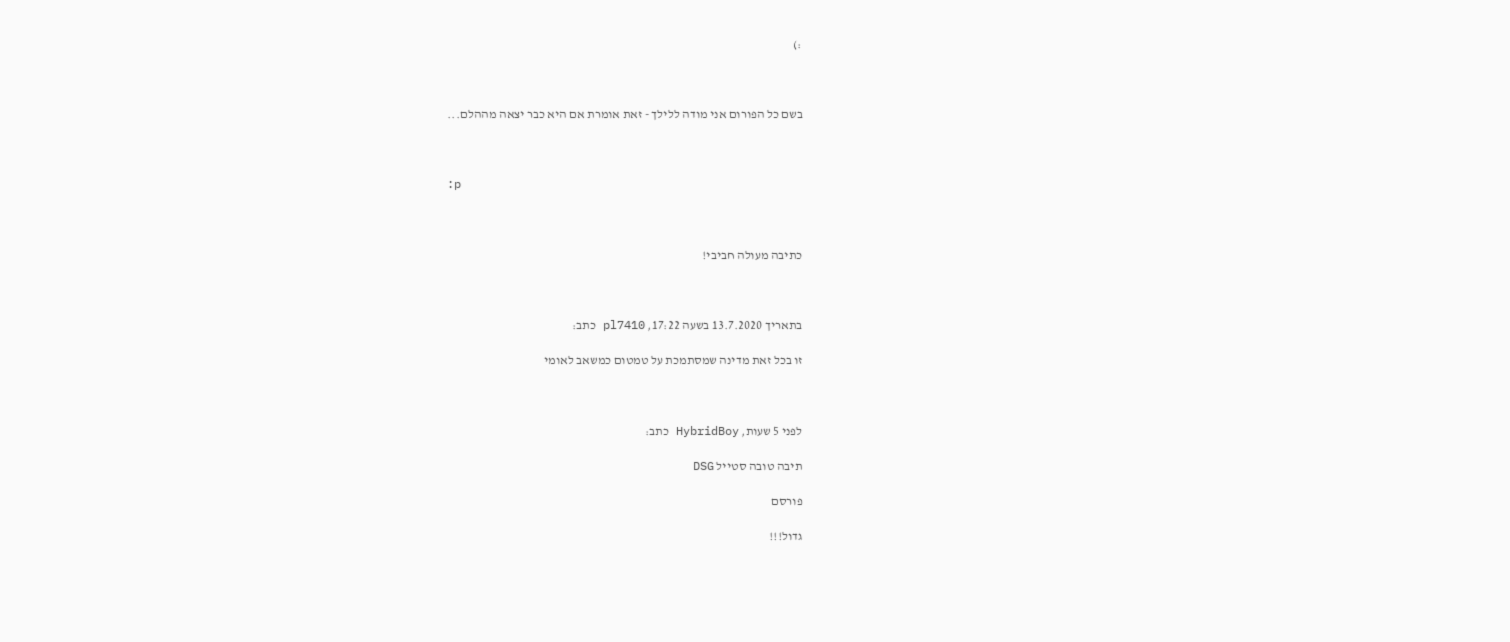:)



בשם כל הפורום אני מודה ללילך - זאת אומרת אם היא כבר יצאה מההלם...



:p



כתיבה מעולה חביבי!



בתאריך 13.7.2020 בשעה 17:22, pl7410 כתב:

זו בכל זאת מדינה שמסתמכת על טמטום כמשאב לאומי



לפני 5 שעות, HybridBoy כתב:

תיבה טובה סטייל DSG

פורסם

גדול!!!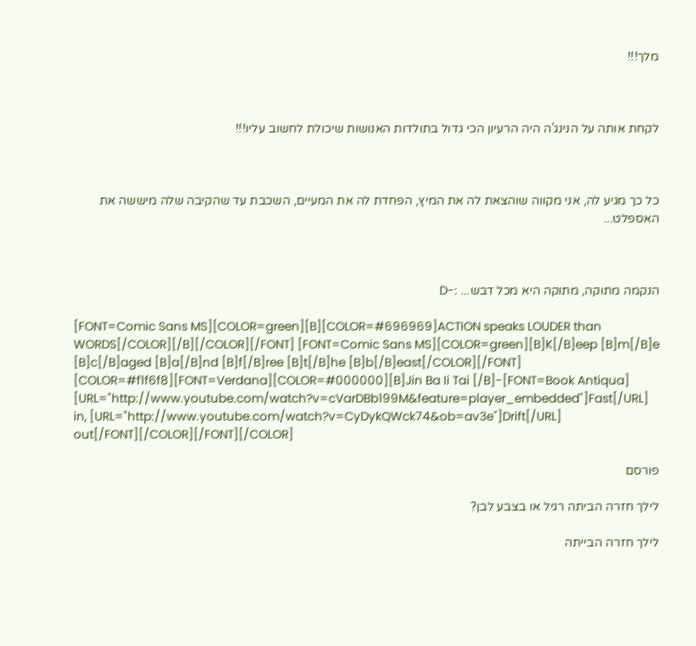מלך!!!



לקחת אותה על הנינג'ה היה הרעיון הכי גדול בתולדות האנושות שיכולת לחשוב עליו!!!



כל כך מגיע לה, אני מקווה שוהצאת לה את המיץ, הפחדת לה את המעיים, השכבת עד שהקיבה שלה מיששה את האספלט...



הנקמה מתוקה, מתוקה היא מכל דבש... :-D

[FONT=Comic Sans MS][COLOR=green][B][COLOR=#696969]ACTION speaks LOUDER than WORDS[/COLOR][/B][/COLOR][/FONT] [FONT=Comic Sans MS][COLOR=green][B]K[/B]eep [B]m[/B]e [B]c[/B]aged [B]a[/B]nd [B]f[/B]ree [B]t[/B]he [B]b[/B]east[/COLOR][/FONT] [COLOR=#f1f6f8][FONT=Verdana][COLOR=#000000][B]Jin Ba Ii Tai [/B]-[FONT=Book Antiqua] [URL="http://www.youtube.com/watch?v=cVarDBb199M&feature=player_embedded"]Fast[/URL] in, [URL="http://www.youtube.com/watch?v=CyDykQWck74&ob=av3e"]Drift[/URL] out[/FONT][/COLOR][/FONT][/COLOR]

פורסם

לילך חזרה הביתה רגיל או בצבע לבן?

לילך חזרה הבייתה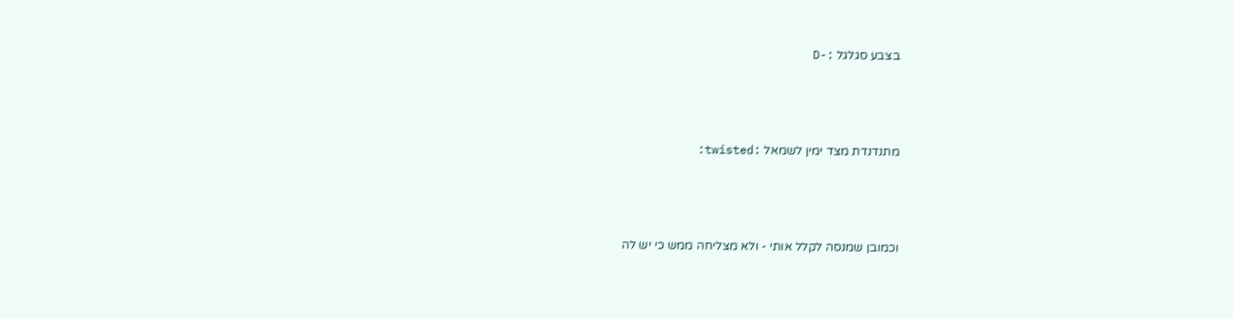בצבע סגלגל :-D



מתנדנדת מצד ימין לשמאל :twisted:



וכמובן שמנסה לקלל אותי - ולא מצליחה ממש כי יש לה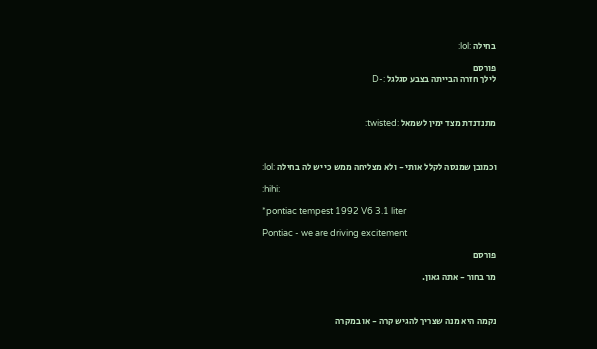בחילה :lol:

פורסם
לילך חזרה הבייתה בצבע סגלגל :-D



מתנדנדת מצד ימין לשמאל :twisted:



וכמובן שמנסה לקלל אותי - ולא מצליחה ממש כי יש לה בחילה :lol:

:hihi:

*pontiac tempest 1992 V6 3.1 liter

Pontiac - we are driving excitement

פורסם

מר בחור - אתה גאון.



נקמה היא מנה שצריך להגיש קרה - או במקרה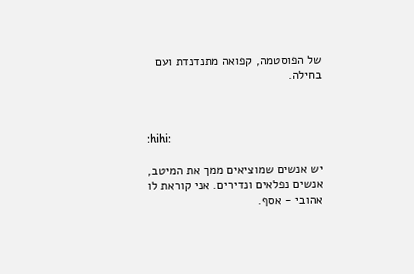של הפוסטמה, קפואה מתנדנדת ועם בחילה.



:hihi:

יש אנשים שמוציאים ממך את המיטב, אנשים נפלאים ונדירים. אני קוראת לו אהובי - אסף.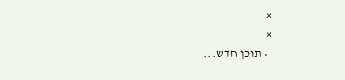×
×
  • תוכן חדש...